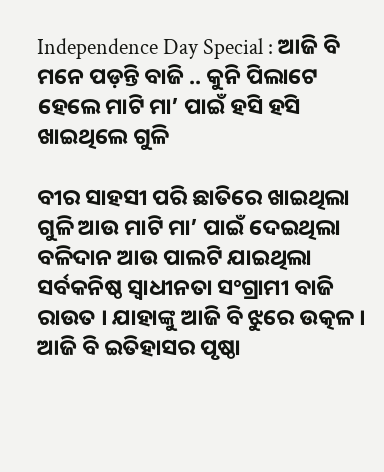Independence Day Special : ଆଜି ବି ମନେ ପଡ଼ନ୍ତି ବାଜି .. କୁନି ପିଲାଟେ ହେଲେ ମାଟି ମା’ ପାଇଁ ହସି ହସି ଖାଇଥିଲେ ଗୁଳି

ବୀର ସାହସୀ ପରି ଛାତିରେ ଖାଇଥିଲା ଗୁଳି ଆଉ ମାଟି ମା’ ପାଇଁ ଦେଇଥିଲା ବଳିଦାନ ଆଉ ପାଲଟି ଯାଇଥିଲା ସର୍ବକନିଷ୍ଠ ସ୍ବାଧୀନତା ସଂଗ୍ରାମୀ ବାଜି ରାଉତ । ଯାହାଙ୍କୁ ଆଜି ବି ଝୁରେ ଉତ୍କଳ । ଆଜି ବି ଇତିହାସର ପୃଷ୍ଠା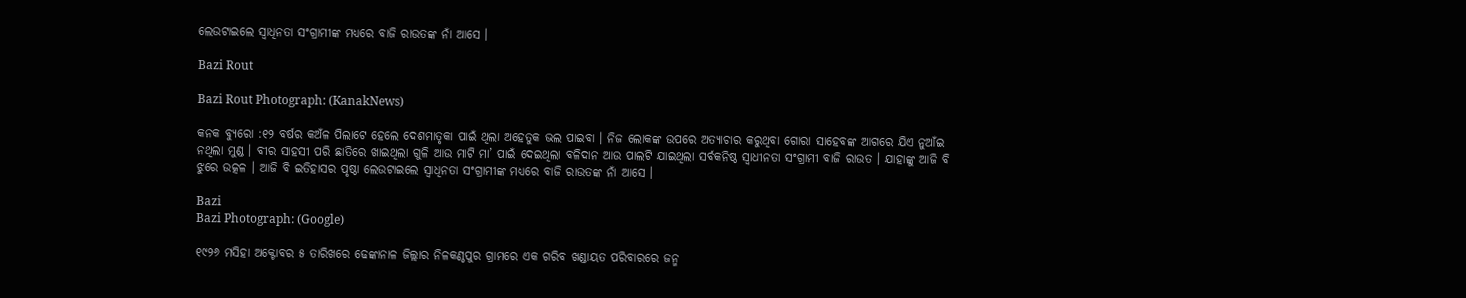ଲେଉଟାଇଲେ ସ୍ୱାଧିନତା ସଂଗ୍ରାମୀଙ୍କ ମଧ୍ୟରେ ବାଜି ରାଉତଙ୍କ ନାଁ ଆସେ ।

Bazi Rout

Bazi Rout Photograph: (KanakNews)

କନକ ବ୍ୟୁରୋ :୧୨ ବର୍ଷର କଅଁଳ ପିଲାଟେ ହେଲେ ଦେଶମାତୃକା ପାଇଁ ଥିଲା ଅହେତୁକ ଭଲ ପାଇବା । ନିଜ ଲୋକଙ୍କ ଉପରେ ଅତ୍ୟାଚାର କରୁଥିବା ଗୋରା ସାହେବଙ୍କ ଆଗରେ ଯିଏ ନୁଆଁଇ ନଥିଲା ମୁଣ୍ଡ । ବୀର ସାହସୀ ପରି ଛାତିରେ ଖାଇଥିଲା ଗୁଳି ଆଉ ମାଟି ମା’ ପାଇଁ ଦେଇଥିଲା ବଳିଦାନ ଆଉ ପାଲଟି ଯାଇଥିଲା ସର୍ବକନିଷ୍ଠ ସ୍ବାଧୀନତା ସଂଗ୍ରାମୀ ବାଜି ରାଉତ । ଯାହାଙ୍କୁ ଆଜି ବି ଝୁରେ ଉତ୍କଳ । ଆଜି ବି ଇତିହାସର ପୃଷ୍ଠା ଲେଉଟାଇଲେ ସ୍ୱାଧିନତା ସଂଗ୍ରାମୀଙ୍କ ମଧ୍ୟରେ ବାଜି ରାଉତଙ୍କ ନାଁ ଆସେ ।

Bazi
Bazi Photograph: (Google)

୧୯୨୬ ମସିହା ଅକ୍ଟୋବର ୫ ତାରିଖରେ ଢେଙ୍କାନାଳ ଜିଲ୍ଲାର ନିଳକଣ୍ଠପୁର ଗ୍ରାମରେ ଏକ ଗରିବ ଖଣ୍ଡାୟତ ପରିବାରରେ ଜନ୍ମ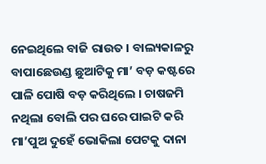ନେଇଥିଲେ ବାଜି ରାଉତ । ବାଲ୍ୟକାଳରୁ ବାପାଛେଉଣ୍ଡ ଛୁଆଟିକୁ ମା’ ବଡ଼ କଷ୍ଟରେ ପାଳି ପୋଷି ବଡ଼ କରିଥିଲେ । ଚାଷଜମି ନଥିଲା ବୋଲି ପର ଘରେ ପାଇଟି କରି ମା’ପୁଅ ଦୁହେଁ ଭୋକିଲା ପେଟକୁ ଦାନା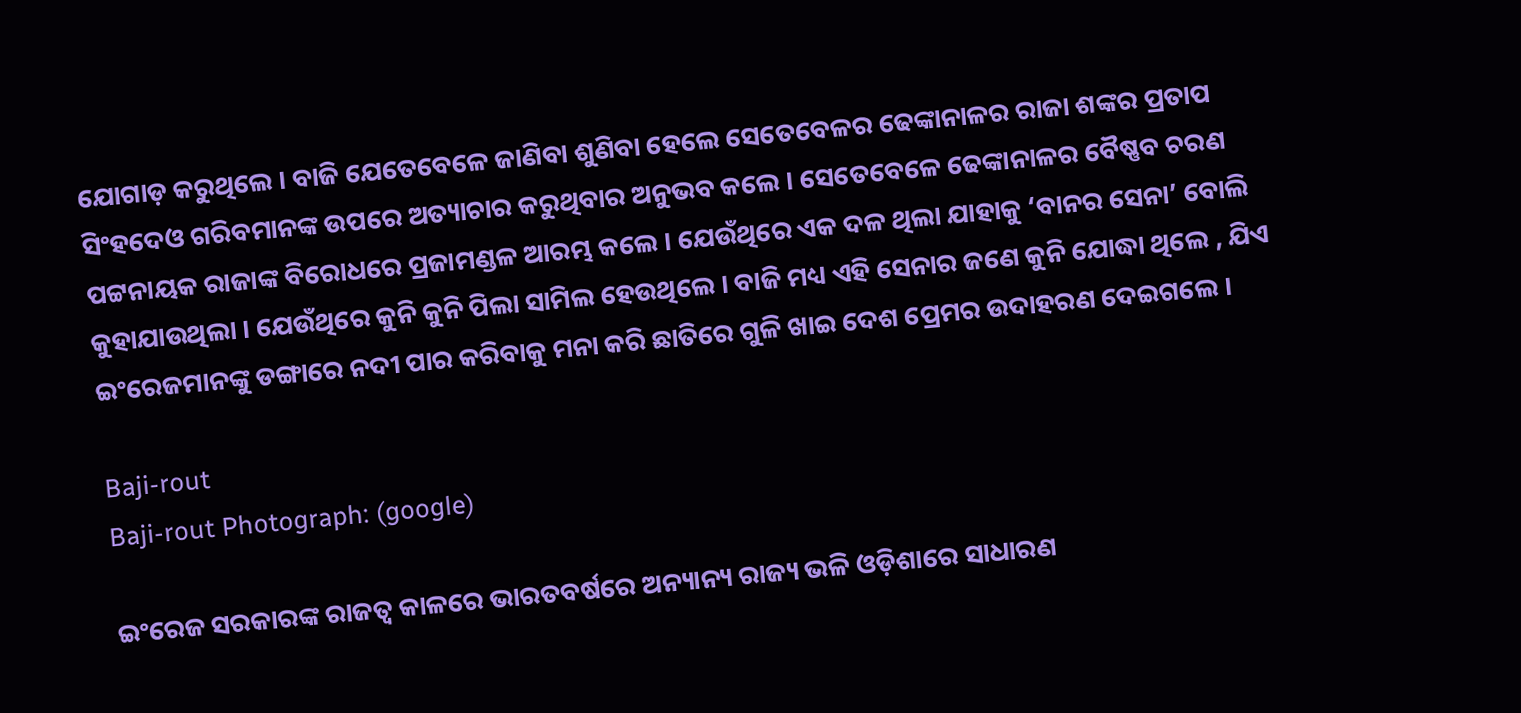ଯୋଗାଡ଼ କରୁଥିଲେ । ବାଜି ଯେତେବେଳେ ଜାଣିବା ଶୁଣିବା ହେଲେ ସେତେବେଳର ଢେଙ୍କାନାଳର ରାଜା ଶଙ୍କର ପ୍ରତାପ ସିଂହଦେଓ ଗରିବମାନଙ୍କ ଉପରେ ଅତ୍ୟାଚାର କରୁଥିବାର ଅନୁଭବ କଲେ । ସେତେବେଳେ ଢେଙ୍କାନାଳର ବୈଷ୍ଣବ ଚରଣ ପଟ୍ଟନାୟକ ରାଜାଙ୍କ ବିରୋଧରେ ପ୍ରଜାମଣ୍ଡଳ ଆରମ୍ଭ କଲେ । ଯେଉଁଥିରେ ଏକ ଦଳ ଥିଲା ଯାହାକୁ ‘ବାନର ସେନା’ ବୋଲି କୁହାଯାଉଥିଲା । ଯେଉଁଥିରେ କୁନି କୁନି ପିଲା ସାମିଲ ହେଉଥିଲେ । ବାଜି ମଧ୍ୟ ଏହି ସେନାର ଜଣେ କୁନି ଯୋଦ୍ଧା ଥିଲେ , ଯିଏ ଇଂରେଜମାନଙ୍କୁ ଡଙ୍ଗାରେ ନଦୀ ପାର କରିବାକୁ ମନା କରି ଛାତିରେ ଗୁଳି ଖାଇ ଦେଶ ପ୍ରେମର ଉଦାହରଣ ଦେଇଗଲେ ।

Baji-rout
Baji-rout Photograph: (google)

ଇଂରେଜ ସରକାରଙ୍କ ରାଜତ୍ୱ କାଳରେ ଭାରତବର୍ଷରେ ଅନ୍ୟାନ୍ୟ ରାଜ୍ୟ ଭଳି ଓଡ଼ିଶାରେ ସାଧାରଣ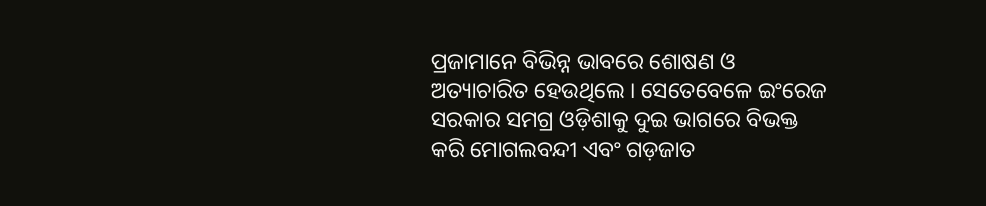ପ୍ରଜାମାନେ ବିଭିନ୍ନ ଭାବରେ ଶୋଷଣ ଓ ଅତ୍ୟାଚାରିତ ହେଉଥିଲେ । ସେତେବେଳେ ଇଂରେଜ ସରକାର ସମଗ୍ର ଓଡ଼ିଶାକୁ ଦୁଇ ଭାଗରେ ବିଭକ୍ତ କରି ମୋଗଲବନ୍ଦୀ ଏବଂ ଗଡ଼ଜାତ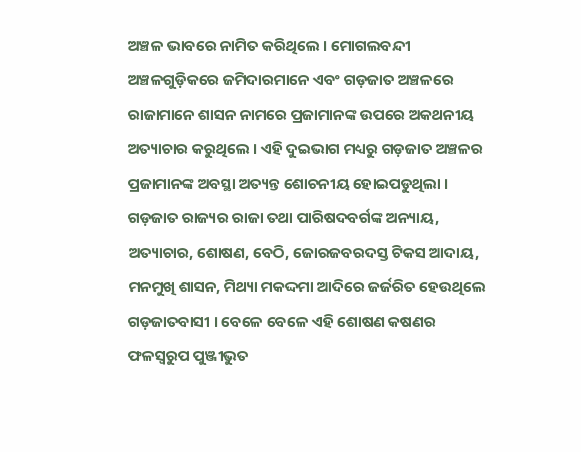ଅଞ୍ଚଳ ଭାବରେ ନାମିତ କରିଥିଲେ । ମୋଗଲବନ୍ଦୀ ଅଞ୍ଚଳଗୁଡ଼ିକରେ ଜମିଦାରମାନେ ଏବଂ ଗଡ଼ଜାତ ଅଞ୍ଚଳରେ ରାଜାମାନେ ଶାସନ ନାମରେ ପ୍ରଜାମାନଙ୍କ ଉପରେ ଅକଥନୀୟ ଅତ୍ୟାଚାର କରୁଥିଲେ । ଏହି ଦୁଇଭାଗ ମଧ୍ୟରୁ ଗଡ଼ଜାତ ଅଞ୍ଚଳର ପ୍ରଜାମାନଙ୍କ ଅବସ୍ଥା ଅତ୍ୟନ୍ତ ଶୋଚନୀୟ ହୋଇପଡୁଥିଲା । ଗଡ଼ଜାତ ରାଜ୍ୟର ରାଜା ତଥା ପାରିଷଦବର୍ଗଙ୍କ ଅନ୍ୟାୟ, ଅତ୍ୟାଚାର, ଶୋଷଣ, ବେଠି, ଜୋରଜବରଦସ୍ତ ଟିକସ ଆଦାୟ, ମନମୁଖି ଶାସନ, ମିଥ୍ୟା ମକଦ୍ଦମା ଆଦିରେ ଜର୍ଜରିତ ହେଉଥିଲେ ଗଡ଼ଜାତବାସୀ । ବେଳେ ବେଳେ ଏହି ଶୋଷଣ କଷଣର ଫଳସ୍ୱରୁପ ପୁଞ୍ଜୀଭୁତ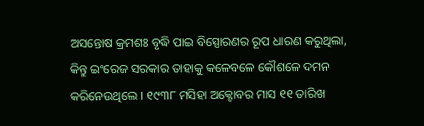ଅସନ୍ତୋଷ କ୍ରମଶଃ ବୃଦ୍ଧି ପାଇ ବିସ୍ପୋରଣର ରୂପ ଧାରଣ କରୁଥିଲା, କିନ୍ତୁ ଇଂରେଜ ସରକାର ତାହାକୁ କଳେବଳେ କୌଶଳେ ଦମନ କରିନେଉଥିଲେ । ୧୯୩୮ ମସିହା ଅକ୍ଟୋବର ମାସ ୧୧ ତାରିଖ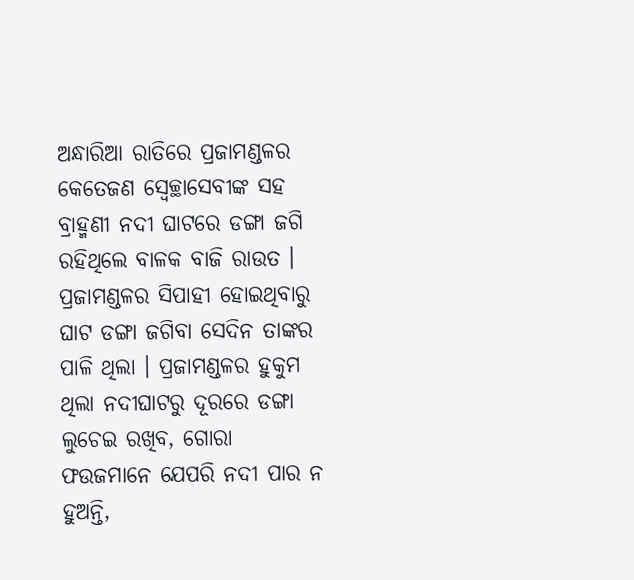ଅନ୍ଧାରିଆ ରାତିରେ ପ୍ରଜାମଣ୍ଡଳର କେତେଜଣ ସ୍ୱେଚ୍ଛାସେବୀଙ୍କ ସହ ବ୍ରାହ୍ମଣୀ ନଦୀ ଘାଟରେ ଡଙ୍ଗା ଜଗି ରହିଥିଲେ ବାଳକ ବାଜି ରାଉତ । ପ୍ରଜାମଣ୍ଡଳର ସିପାହୀ ହୋଇଥିବାରୁ ଘାଟ ଡଙ୍ଗା ଜଗିବା ସେଦିନ ତାଙ୍କର ପାଳି ଥିଲା । ପ୍ରଜାମଣ୍ଡଳର ହୁକୁମ ଥିଲା ନଦୀଘାଟରୁ ଦୂରରେ ଡଙ୍ଗା ଲୁଚେଇ ରଖିବ, ଗୋରା ଫଉଜମାନେ ଯେପରି ନଦୀ ପାର ନ ହୁଅନ୍ତି,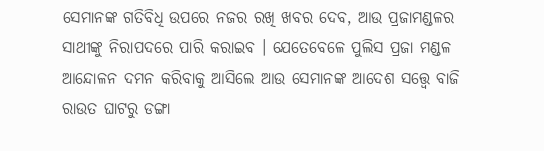ସେମାନଙ୍କ ଗତିବିଧି ଉପରେ ନଜର ରଖି ଖବର ଦେବ, ଆଉ ପ୍ରଜାମଣ୍ଡଳର ସାଥୀଙ୍କୁ ନିରାପଦରେ ପାରି କରାଇବ । ଯେତେବେଳେ ପୁଲିସ ପ୍ରଜା ମଣ୍ଡଳ ଆନ୍ଦୋଳନ ଦମନ କରିବାକୁ ଆସିଲେ ଆଉ ସେମାନଙ୍କ ଆଦେଶ ସତ୍ତ୍ୱେ ବାଜି ରାଉତ ଘାଟରୁ ଡଙ୍ଗା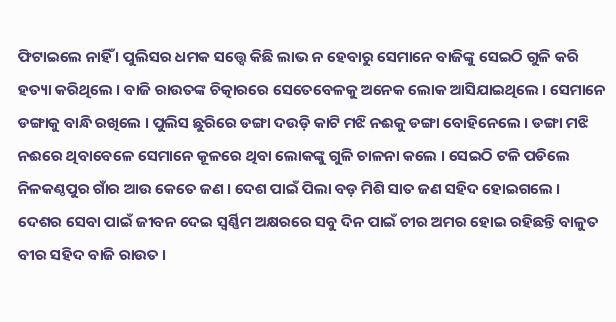ଫିଟାଇଲେ ନାହିଁ । ପୁଲିସର ଧମକ ସତ୍ତ୍ୱେ କିଛି ଲାଭ ନ ହେବାରୁ ସେମାନେ ବାଜିଙ୍କୁ ସେଇଠି ଗୁଳି କରି ହତ୍ୟା କରିଥିଲେ । ବାଜି ରାଉତଙ୍କ ଚିତ୍କାରରେ ସେତେବେଳକୁ ଅନେକ ଲୋକ ଆସିଯାଇଥିଲେ । ସେମାନେ ଡଙ୍ଗାକୁ ବାନ୍ଧି ରଖିଲେ । ପୁଲିସ ଛୁରିରେ ଡଙ୍ଗା ଦଉଡ଼ି କାଟି ମଝି ନଈକୁ ଡଙ୍ଗା ବୋହିନେଲେ । ଡଙ୍ଗା ମଝି ନଈରେ ଥିବାବେଳେ ସେମାନେ କୂଳରେ ଥିବା ଲୋକଙ୍କୁ ଗୁଳି ଚାଳନା କଲେ । ସେଇଠି ଟଳି ପଡିଲେ ନିଳକଣ୍ଠପୁର ଗାଁର ଆଉ କେତେ ଜଣ । ଦେଶ ପାଇଁ ପିଲା ବଡ଼ ମିଶି ସାତ ଜଣ ସହିଦ ହୋଇଗଲେ । ଦେଶର ସେବା ପାଇଁ ଜୀବନ ଦେଇ ସ୍ବର୍ଣ୍ଣିମ ଅକ୍ଷରରେ ସବୁ ଦିନ ପାଇଁ ଚୀର ଅମର ହୋଇ ରହିଛନ୍ତି ବାଳୁତ ବୀର ସହିଦ ବାଜି ରାଉତ ।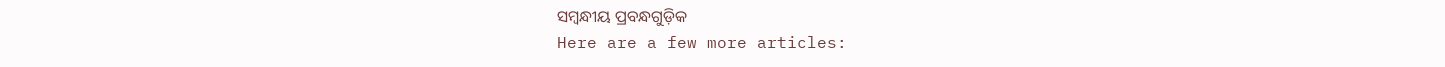ସମ୍ବନ୍ଧୀୟ ପ୍ରବନ୍ଧଗୁଡ଼ିକ
Here are a few more articles: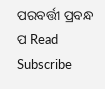ପରବର୍ତ୍ତୀ ପ୍ରବନ୍ଧ ପ Read
Subscribe